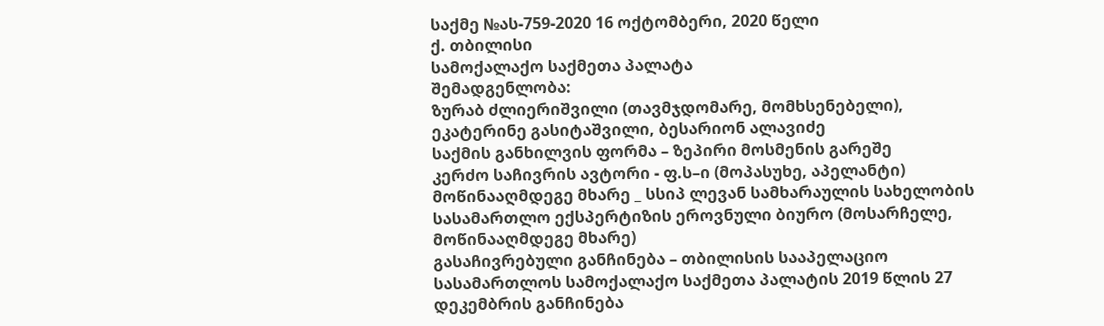საქმე №ას-759-2020 16 ოქტომბერი, 2020 წელი
ქ. თბილისი
სამოქალაქო საქმეთა პალატა
შემადგენლობა:
ზურაბ ძლიერიშვილი (თავმჯდომარე, მომხსენებელი),
ეკატერინე გასიტაშვილი, ბესარიონ ალავიძე
საქმის განხილვის ფორმა – ზეპირი მოსმენის გარეშე
კერძო საჩივრის ავტორი - ფ.ს–ი (მოპასუხე, აპელანტი)
მოწინააღმდეგე მხარე _ სსიპ ლევან სამხარაულის სახელობის სასამართლო ექსპერტიზის ეროვნული ბიურო (მოსარჩელე, მოწინააღმდეგე მხარე)
გასაჩივრებული განჩინება – თბილისის სააპელაციო სასამართლოს სამოქალაქო საქმეთა პალატის 2019 წლის 27 დეკემბრის განჩინება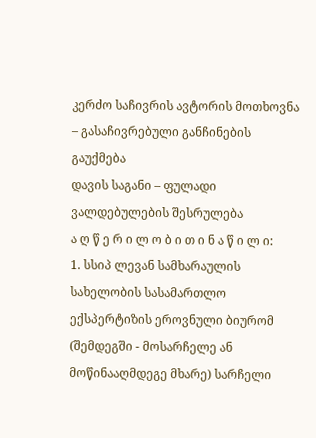კერძო საჩივრის ავტორის მოთხოვნა – გასაჩივრებული განჩინების გაუქმება
დავის საგანი – ფულადი ვალდებულების შესრულება
ა ღ წ ე რ ი ლ ო ბ ი თ ი ნ ა წ ი ლ ი:
1. სსიპ ლევან სამხარაულის სახელობის სასამართლო ექსპერტიზის ეროვნული ბიურომ (შემდეგში - მოსარჩელე ან მოწინააღმდეგე მხარე) სარჩელი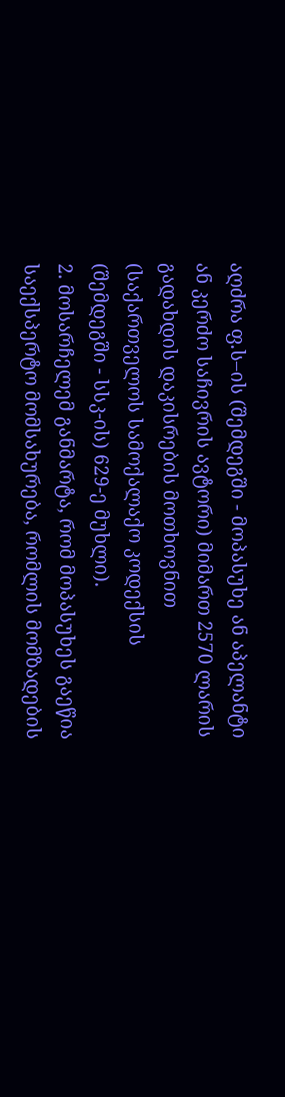აღძრა ფ.ს–ის (შემდეგში - მოპასუხე ან აპელანტი ან კერძო საჩივრის ავტორი) მიმართ 2570 ლარის გადახდის დაკისრების მოთხოვნით (საქართველოს სამოქალაქო კოდექსის (შემდეგში - სსკ-ის) 629-ე მუხლი).
2. მოსარჩელემ განმარტა, რომ მოპასუხეს გაეწია საექსპერტო მომსახურება, რომლის მომზადების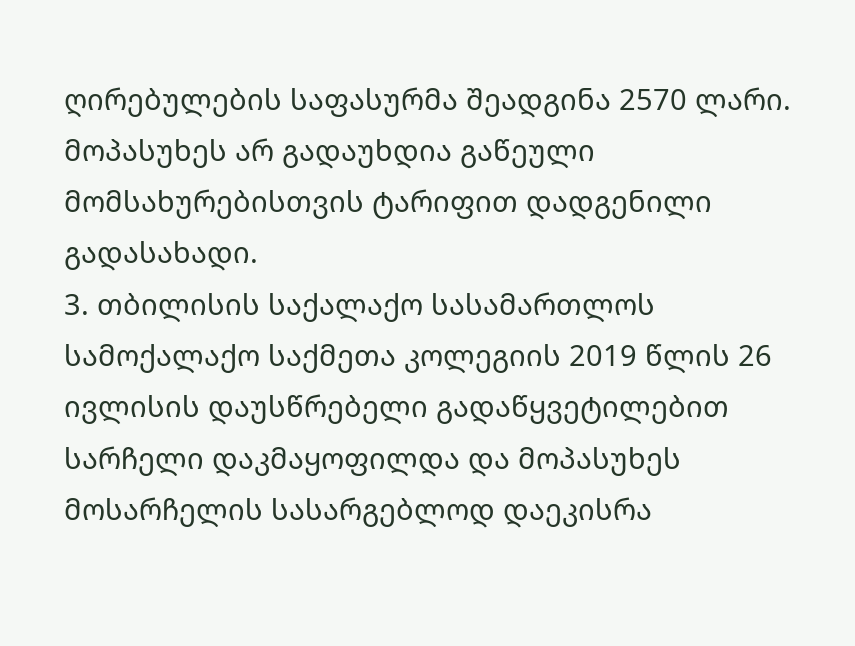ღირებულების საფასურმა შეადგინა 2570 ლარი. მოპასუხეს არ გადაუხდია გაწეული მომსახურებისთვის ტარიფით დადგენილი გადასახადი.
3. თბილისის საქალაქო სასამართლოს სამოქალაქო საქმეთა კოლეგიის 2019 წლის 26 ივლისის დაუსწრებელი გადაწყვეტილებით სარჩელი დაკმაყოფილდა და მოპასუხეს მოსარჩელის სასარგებლოდ დაეკისრა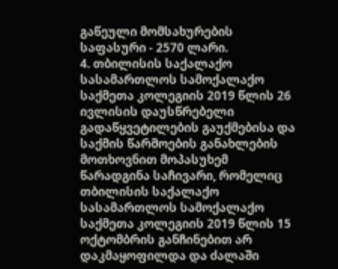გაწეული მომსახურების საფასური - 2570 ლარი.
4. თბილისის საქალაქო სასამართლოს სამოქალაქო საქმეთა კოლეგიის 2019 წლის 26 ივლისის დაუსწრებელი გადაწყვეტილების გაუქმებისა და საქმის წარმოების განახლების მოთხოვნით მოპასუხემ წარადგინა საჩივარი, რომელიც თბილისის საქალაქო სასამართლოს სამოქალაქო საქმეთა კოლეგიის 2019 წლის 15 ოქტომბრის განჩინებით არ დაკმაყოფილდა და ძალაში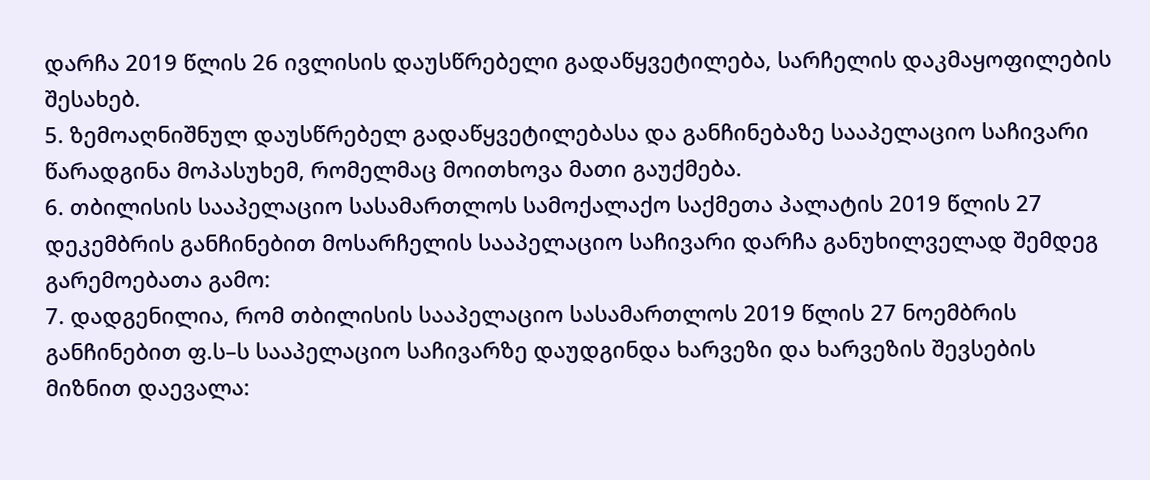დარჩა 2019 წლის 26 ივლისის დაუსწრებელი გადაწყვეტილება, სარჩელის დაკმაყოფილების შესახებ.
5. ზემოაღნიშნულ დაუსწრებელ გადაწყვეტილებასა და განჩინებაზე სააპელაციო საჩივარი წარადგინა მოპასუხემ, რომელმაც მოითხოვა მათი გაუქმება.
6. თბილისის სააპელაციო სასამართლოს სამოქალაქო საქმეთა პალატის 2019 წლის 27 დეკემბრის განჩინებით მოსარჩელის სააპელაციო საჩივარი დარჩა განუხილველად შემდეგ გარემოებათა გამო:
7. დადგენილია, რომ თბილისის სააპელაციო სასამართლოს 2019 წლის 27 ნოემბრის განჩინებით ფ.ს–ს სააპელაციო საჩივარზე დაუდგინდა ხარვეზი და ხარვეზის შევსების მიზნით დაევალა: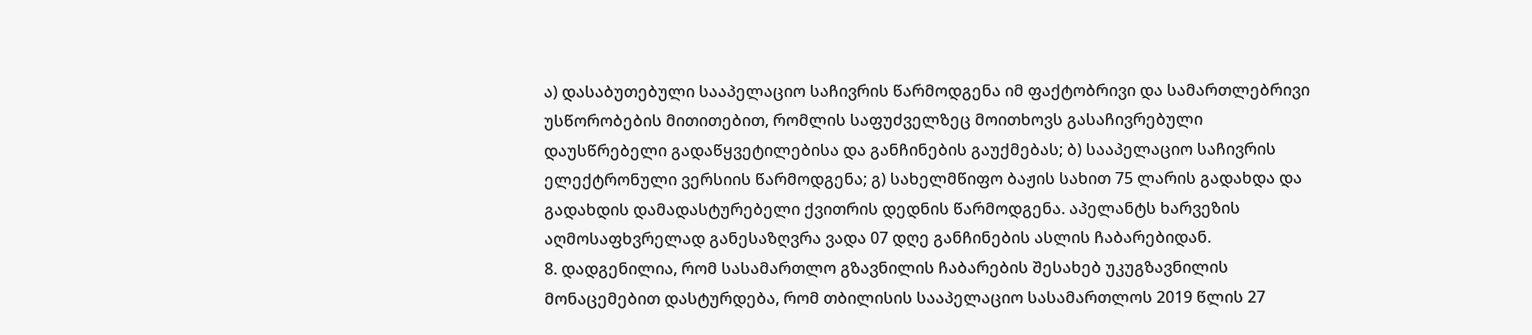ა) დასაბუთებული სააპელაციო საჩივრის წარმოდგენა იმ ფაქტობრივი და სამართლებრივი უსწორობების მითითებით, რომლის საფუძველზეც მოითხოვს გასაჩივრებული დაუსწრებელი გადაწყვეტილებისა და განჩინების გაუქმებას; ბ) სააპელაციო საჩივრის ელექტრონული ვერსიის წარმოდგენა; გ) სახელმწიფო ბაჟის სახით 75 ლარის გადახდა და გადახდის დამადასტურებელი ქვითრის დედნის წარმოდგენა. აპელანტს ხარვეზის აღმოსაფხვრელად განესაზღვრა ვადა 07 დღე განჩინების ასლის ჩაბარებიდან.
8. დადგენილია, რომ სასამართლო გზავნილის ჩაბარების შესახებ უკუგზავნილის მონაცემებით დასტურდება, რომ თბილისის სააპელაციო სასამართლოს 2019 წლის 27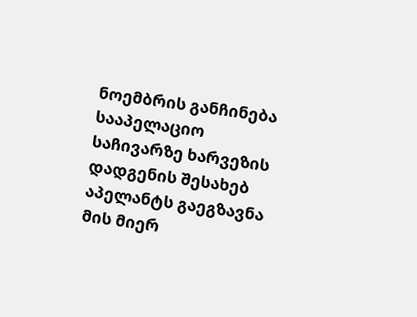ნოემბრის განჩინება სააპელაციო საჩივარზე ხარვეზის დადგენის შესახებ აპელანტს გაეგზავნა მის მიერ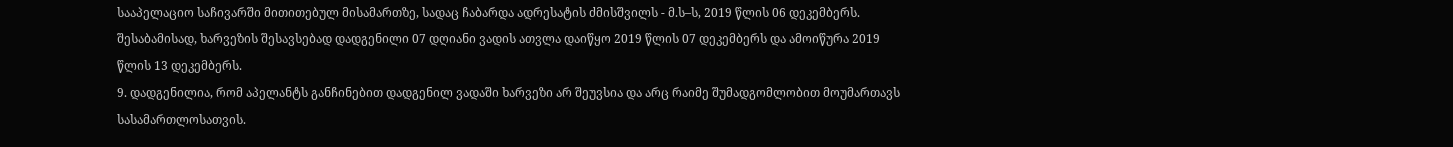სააპელაციო საჩივარში მითითებულ მისამართზე, სადაც ჩაბარდა ადრესატის ძმისშვილს - მ.ს–ს, 2019 წლის 06 დეკემბერს. შესაბამისად, ხარვეზის შესავსებად დადგენილი 07 დღიანი ვადის ათვლა დაიწყო 2019 წლის 07 დეკემბერს და ამოიწურა 2019 წლის 13 დეკემბერს.
9. დადგენილია, რომ აპელანტს განჩინებით დადგენილ ვადაში ხარვეზი არ შეუვსია და არც რაიმე შუმადგომლობით მოუმართავს სასამართლოსათვის.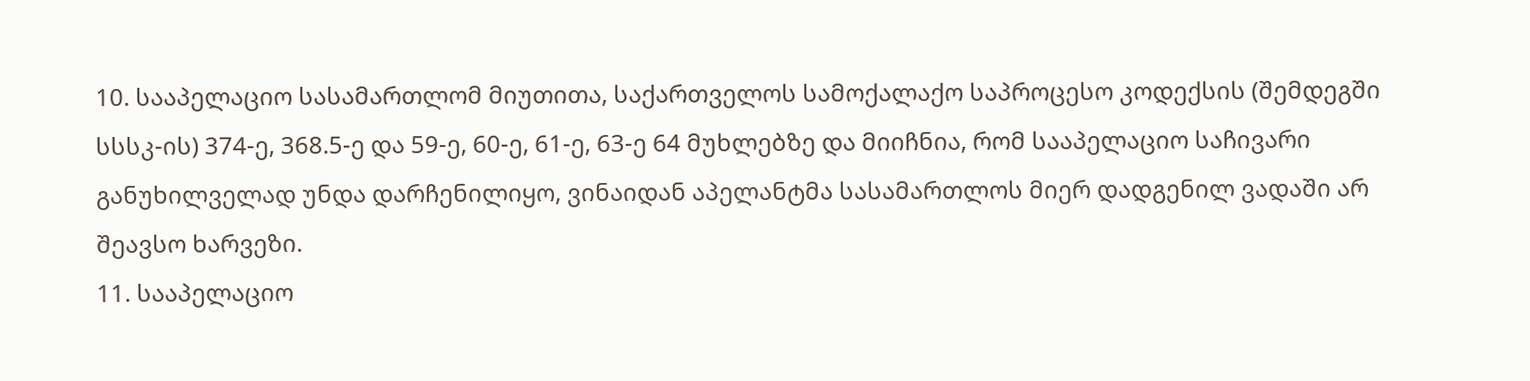10. სააპელაციო სასამართლომ მიუთითა, საქართველოს სამოქალაქო საპროცესო კოდექსის (შემდეგში სსსკ-ის) 374-ე, 368.5-ე და 59-ე, 60-ე, 61-ე, 63-ე 64 მუხლებზე და მიიჩნია, რომ სააპელაციო საჩივარი განუხილველად უნდა დარჩენილიყო, ვინაიდან აპელანტმა სასამართლოს მიერ დადგენილ ვადაში არ შეავსო ხარვეზი.
11. სააპელაციო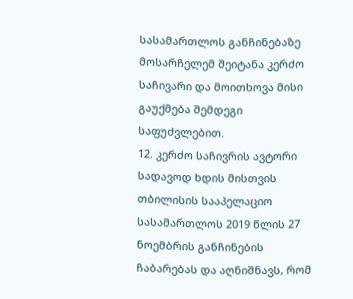სასამართლოს განჩინებაზე მოსარჩელემ შეიტანა კერძო საჩივარი და მოითხოვა მისი გაუქმება შემდეგი საფუძვლებით.
12. კერძო საჩივრის ავტორი სადავოდ ხდის მისთვის თბილისის სააპელაციო სასამართლოს 2019 წლის 27 ნოემბრის განჩინების ჩაბარებას და აღნიშნავს, რომ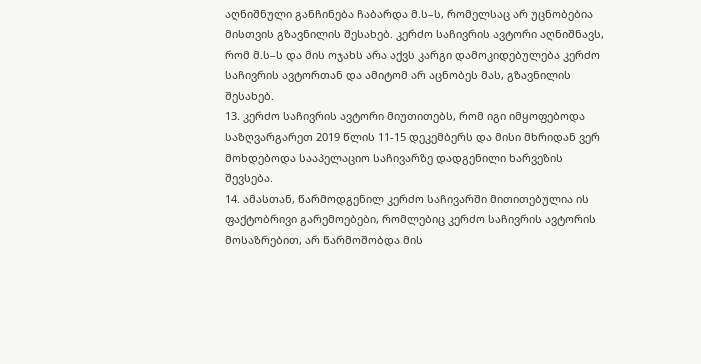აღნიშნული განჩინება ჩაბარდა მ.ს–ს, რომელსაც არ უცნობებია მისთვის გზავნილის შესახებ. კერძო საჩივრის ავტორი აღნიშნავს, რომ მ.ს–ს და მის ოჯახს არა აქვს კარგი დამოკიდებულება კერძო საჩივრის ავტორთან და ამიტომ არ აცნობეს მას, გზავნილის შესახებ.
13. კერძო საჩივრის ავტორი მიუთითებს, რომ იგი იმყოფებოდა საზღვარგარეთ 2019 წლის 11-15 დეკემბერს და მისი მხრიდან ვერ მოხდებოდა სააპელაციო საჩივარზე დადგენილი ხარვეზის შევსება.
14. ამასთან, წარმოდგენილ კერძო საჩივარში მითითებულია ის ფაქტობრივი გარემოებები, რომლებიც კერძო საჩივრის ავტორის მოსაზრებით, არ წარმოშობდა მის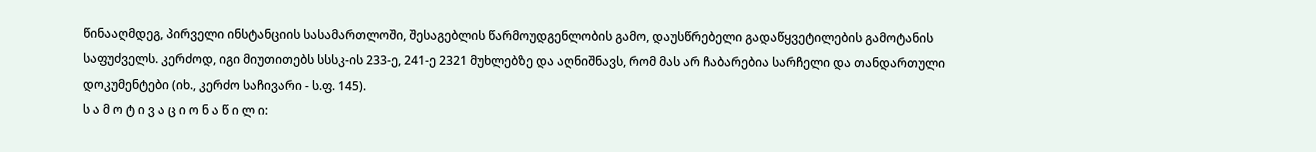წინააღმდეგ, პირველი ინსტანციის სასამართლოში, შესაგებლის წარმოუდგენლობის გამო, დაუსწრებელი გადაწყვეტილების გამოტანის საფუძველს. კერძოდ, იგი მიუთითებს სსსკ-ის 233-ე, 241-ე 2321 მუხლებზე და აღნიშნავს, რომ მას არ ჩაბარებია სარჩელი და თანდართული დოკუმენტები (იხ., კერძო საჩივარი - ს.ფ. 145).
ს ა მ ო ტ ი ვ ა ც ი ო ნ ა წ ი ლ ი: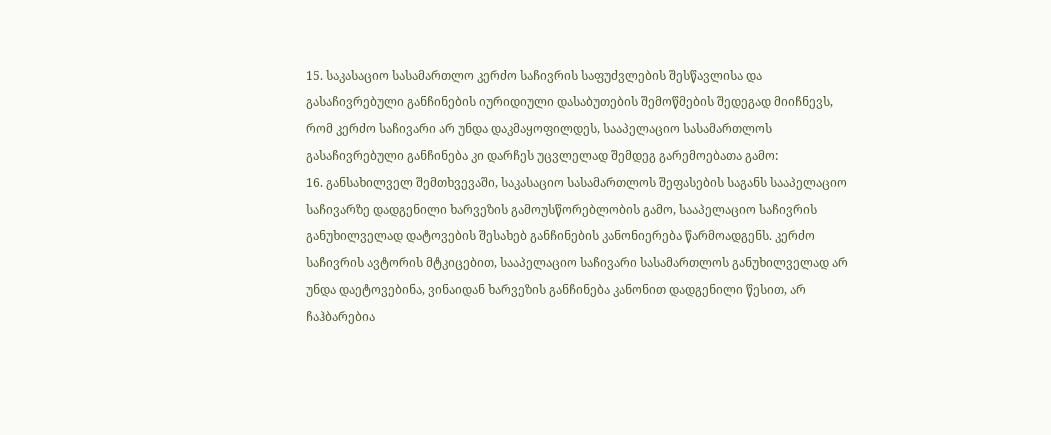15. საკასაციო სასამართლო კერძო საჩივრის საფუძვლების შესწავლისა და გასაჩივრებული განჩინების იურიდიული დასაბუთების შემოწმების შედეგად მიიჩნევს, რომ კერძო საჩივარი არ უნდა დაკმაყოფილდეს, სააპელაციო სასამართლოს გასაჩივრებული განჩინება კი დარჩეს უცვლელად შემდეგ გარემოებათა გამო:
16. განსახილველ შემთხვევაში, საკასაციო სასამართლოს შეფასების საგანს სააპელაციო საჩივარზე დადგენილი ხარვეზის გამოუსწორებლობის გამო, სააპელაციო საჩივრის განუხილველად დატოვების შესახებ განჩინების კანონიერება წარმოადგენს. კერძო საჩივრის ავტორის მტკიცებით, სააპელაციო საჩივარი სასამართლოს განუხილველად არ უნდა დაეტოვებინა, ვინაიდან ხარვეზის განჩინება კანონით დადგენილი წესით, არ ჩაჰბარებია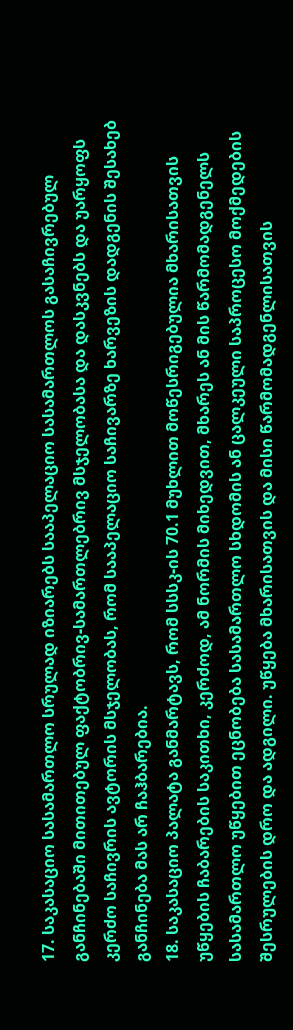17. საკასაციო სასამართლო სრულად იზიარებს სააპელაციო სასამართლოს გასაჩივრებულ განჩინებაში მითითებულ ფაქტობრივ-სამართლებრივ მსჯელობასა და დასკვნებს და უარყოფს კერძო საჩივრის ავტორის მსჯელობას, რომ სააპელაციო საჩივარზე ხარვეზის დადგენის შესახებ განჩინება მას არ ჩაჰბარებია.
18. საკასაციო პალატა განმარტავს, რომ სსსკ-ის 70.1 მუხლით მოწესრიგებულია მხარისათვის უწყების ჩაბარების საკითხი, კერძოდ, ამ ნორმის მიხედვით, მხარეს ან მის წარმომადგენელს სასამართლო უწყებით ეცნობება სასამართლო სხდომის ან ცალკეული საპროცესო მოქმედების შესრულების დრო და ადგილი. უწყება მხარისათვის და მისი წარმომადგენლისათვის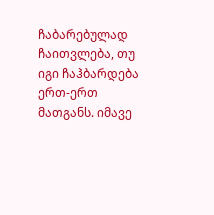ჩაბარებულად ჩაითვლება, თუ იგი ჩაჰბარდება ერთ-ერთ მათგანს. იმავე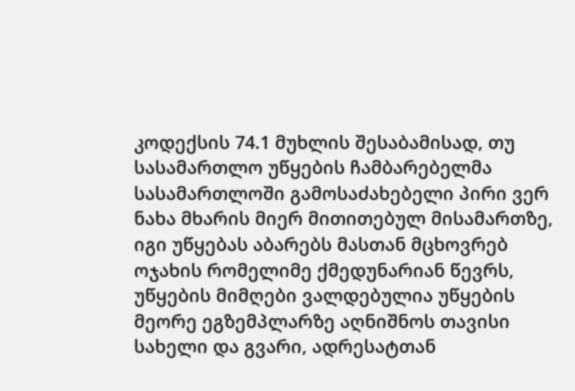კოდექსის 74.1 მუხლის შესაბამისად, თუ სასამართლო უწყების ჩამბარებელმა სასამართლოში გამოსაძახებელი პირი ვერ ნახა მხარის მიერ მითითებულ მისამართზე, იგი უწყებას აბარებს მასთან მცხოვრებ ოჯახის რომელიმე ქმედუნარიან წევრს, უწყების მიმღები ვალდებულია უწყების მეორე ეგზემპლარზე აღნიშნოს თავისი სახელი და გვარი, ადრესატთან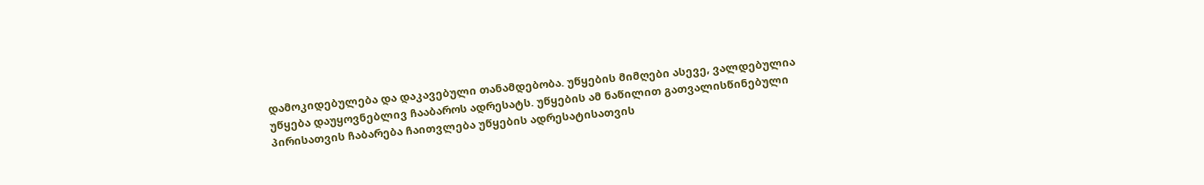დამოკიდებულება და დაკავებული თანამდებობა. უწყების მიმღები ასევე, ვალდებულია უწყება დაუყოვნებლივ ჩააბაროს ადრესატს. უწყების ამ ნაწილით გათვალისწინებული პირისათვის ჩაბარება ჩაითვლება უწყების ადრესატისათვის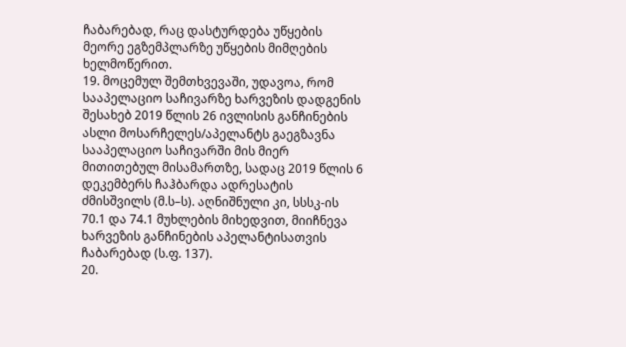ჩაბარებად, რაც დასტურდება უწყების მეორე ეგზემპლარზე უწყების მიმღების ხელმოწერით.
19. მოცემულ შემთხვევაში, უდავოა, რომ სააპელაციო საჩივარზე ხარვეზის დადგენის შესახებ 2019 წლის 26 ივლისის განჩინების ასლი მოსარჩელეს/აპელანტს გაეგზავნა სააპელაციო საჩივარში მის მიერ მითითებულ მისამართზე, სადაც 2019 წლის 6 დეკემბერს ჩაჰბარდა ადრესატის ძმისშვილს (მ.ს–ს). აღნიშნული კი, სსსკ-ის 70.1 და 74.1 მუხლების მიხედვით, მიიჩნევა ხარვეზის განჩინების აპელანტისათვის ჩაბარებად (ს.ფ. 137).
20.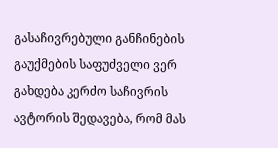გასაჩივრებული განჩინების გაუქმების საფუძველი ვერ გახდება კერძო საჩივრის ავტორის შედავება, რომ მას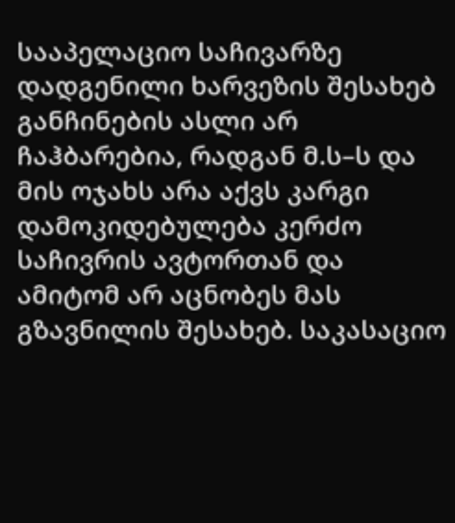სააპელაციო საჩივარზე დადგენილი ხარვეზის შესახებ განჩინების ასლი არ ჩაჰბარებია, რადგან მ.ს–ს და მის ოჯახს არა აქვს კარგი დამოკიდებულება კერძო საჩივრის ავტორთან და ამიტომ არ აცნობეს მას გზავნილის შესახებ. საკასაციო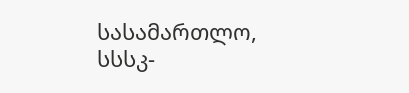სასამართლო, სსსკ-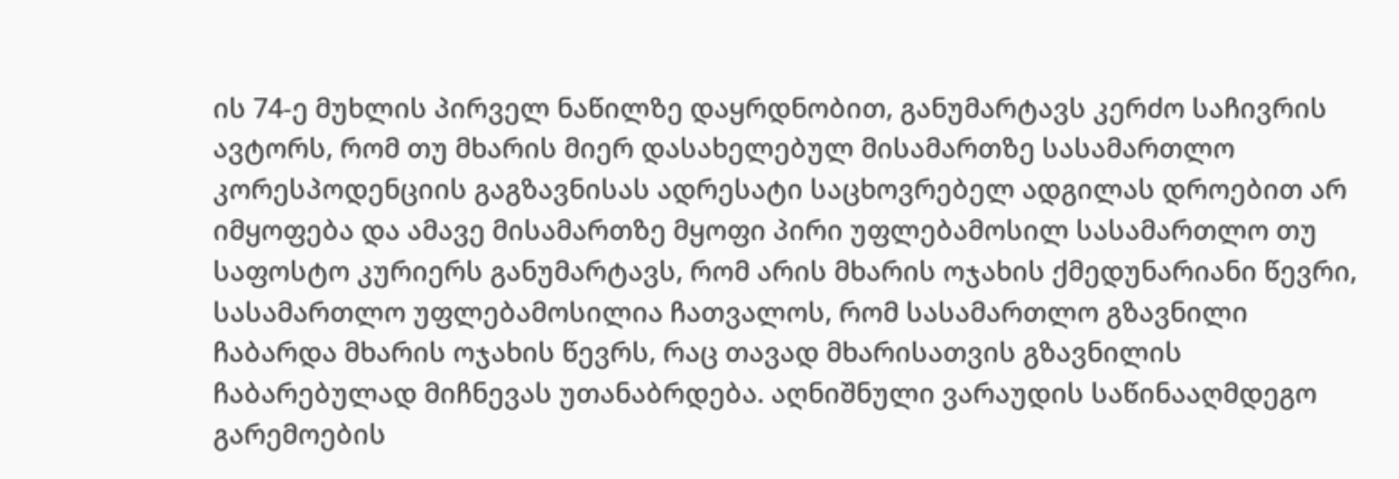ის 74-ე მუხლის პირველ ნაწილზე დაყრდნობით, განუმარტავს კერძო საჩივრის ავტორს, რომ თუ მხარის მიერ დასახელებულ მისამართზე სასამართლო კორესპოდენციის გაგზავნისას ადრესატი საცხოვრებელ ადგილას დროებით არ იმყოფება და ამავე მისამართზე მყოფი პირი უფლებამოსილ სასამართლო თუ საფოსტო კურიერს განუმარტავს, რომ არის მხარის ოჯახის ქმედუნარიანი წევრი, სასამართლო უფლებამოსილია ჩათვალოს, რომ სასამართლო გზავნილი ჩაბარდა მხარის ოჯახის წევრს, რაც თავად მხარისათვის გზავნილის ჩაბარებულად მიჩნევას უთანაბრდება. აღნიშნული ვარაუდის საწინააღმდეგო გარემოების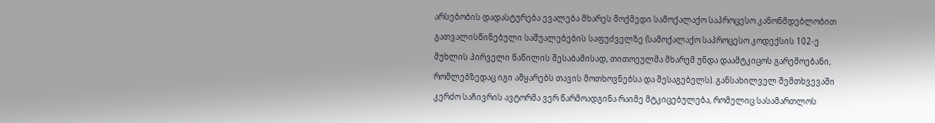არსებობის დადასტურება ევალება მხარეს მოქმედი სამოქალაქო საპროცესო კანონმდებლობით გათვალისწინებული საშუალებების საფუძველზე (სამოქალაქო საპროცესო კოდექსის 102-ე მუხლის პირველი ნაწილის შესაბამისად, თითოეულმა მხარემ უნდა დაამტკიცოს გარემოებანი, რომლებზედაც იგი ამყარებს თავის მოთხოვნებსა და შესაგებელს). განსახილველ შემთხვევაში კერძო საჩივრის ავტორმა ვერ წარმოადგინა რაიმე მტკიცებულება, რომელიც სასამართლოს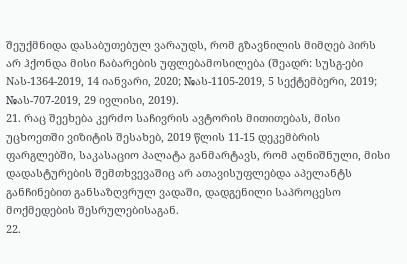შეუქმნიდა დასაბუთებულ ვარაუდს, რომ გზავნილის მიმღებ პირს არ ჰქონდა მისი ჩაბარების უფლებამოსილება (შეადრ: სუსგ-ები Nას-1364-2019, 14 იანვარი, 2020; №ას-1105-2019, 5 სექტემბერი, 2019; №ას-707-2019, 29 ივლისი, 2019).
21. რაც შეეხება კერძო საჩივრის ავტორის მითითებას, მისი უცხოეთში ვიზიტის შესახებ, 2019 წლის 11-15 დეკემბრის ფარგლებში, საკასაციო პალატა განმარტავს, რომ აღნიშნული, მისი დადასტურების შემთხვევაშიც არ ათავისუფლებდა აპელანტს განჩინებით განსაზღვრულ ვადაში, დადგენილი საპროცესო მოქმედების შესრულებისაგან.
22.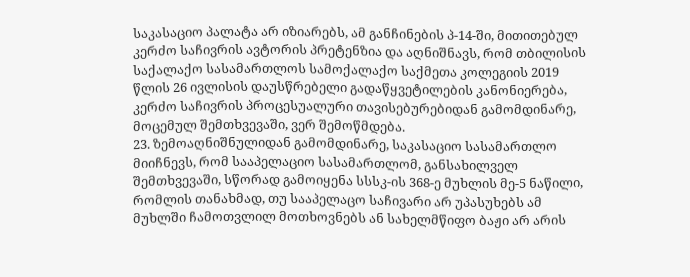საკასაციო პალატა არ იზიარებს, ამ განჩინების პ-14-ში, მითითებულ კერძო საჩივრის ავტორის პრეტენზია და აღნიშნავს, რომ თბილისის საქალაქო სასამართლოს სამოქალაქო საქმეთა კოლეგიის 2019 წლის 26 ივლისის დაუსწრებელი გადაწყვეტილების კანონიერება, კერძო საჩივრის პროცესუალური თავისებურებიდან გამომდინარე, მოცემულ შემთხვევაში, ვერ შემოწმდება.
23. ზემოაღნიშნულიდან გამომდინარე, საკასაციო სასამართლო მიიჩნევს, რომ სააპელაციო სასამართლომ, განსახილველ შემთხვევაში, სწორად გამოიყენა სსსკ-ის 368-ე მუხლის მე-5 ნაწილი, რომლის თანახმად, თუ სააპელაცო საჩივარი არ უპასუხებს ამ მუხლში ჩამოთვლილ მოთხოვნებს ან სახელმწიფო ბაჟი არ არის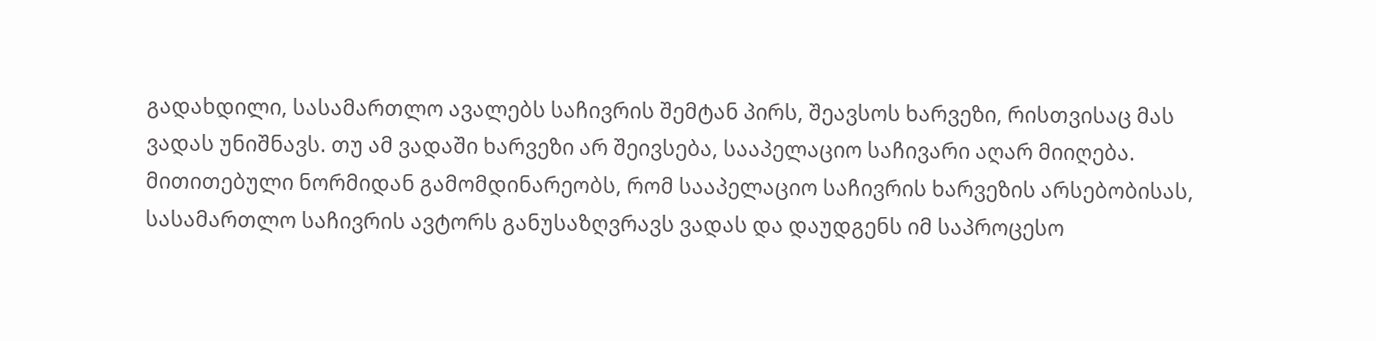გადახდილი, სასამართლო ავალებს საჩივრის შემტან პირს, შეავსოს ხარვეზი, რისთვისაც მას ვადას უნიშნავს. თუ ამ ვადაში ხარვეზი არ შეივსება, სააპელაციო საჩივარი აღარ მიიღება. მითითებული ნორმიდან გამომდინარეობს, რომ სააპელაციო საჩივრის ხარვეზის არსებობისას, სასამართლო საჩივრის ავტორს განუსაზღვრავს ვადას და დაუდგენს იმ საპროცესო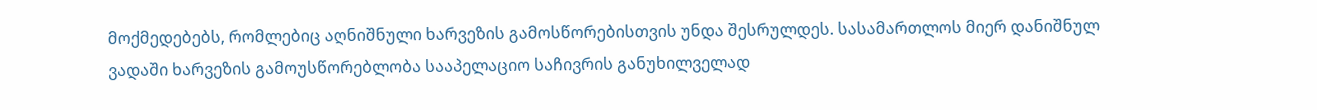მოქმედებებს, რომლებიც აღნიშნული ხარვეზის გამოსწორებისთვის უნდა შესრულდეს. სასამართლოს მიერ დანიშნულ ვადაში ხარვეზის გამოუსწორებლობა სააპელაციო საჩივრის განუხილველად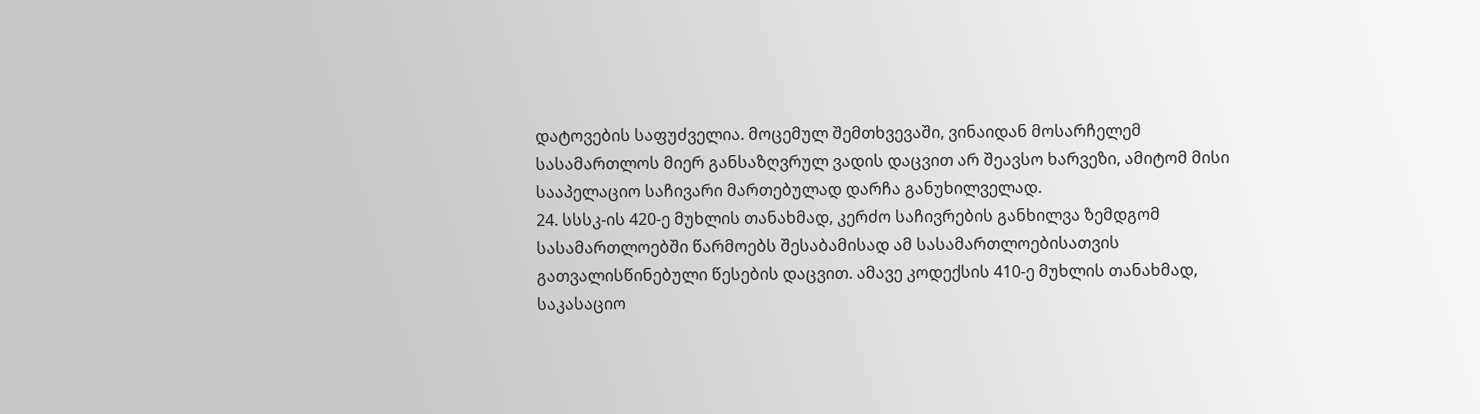დატოვების საფუძველია. მოცემულ შემთხვევაში, ვინაიდან მოსარჩელემ სასამართლოს მიერ განსაზღვრულ ვადის დაცვით არ შეავსო ხარვეზი, ამიტომ მისი სააპელაციო საჩივარი მართებულად დარჩა განუხილველად.
24. სსსკ-ის 420-ე მუხლის თანახმად, კერძო საჩივრების განხილვა ზემდგომ სასამართლოებში წარმოებს შესაბამისად ამ სასამართლოებისათვის გათვალისწინებული წესების დაცვით. ამავე კოდექსის 410-ე მუხლის თანახმად, საკასაციო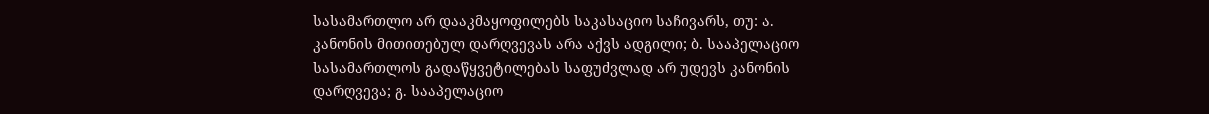სასამართლო არ დააკმაყოფილებს საკასაციო საჩივარს, თუ: ა. კანონის მითითებულ დარღვევას არა აქვს ადგილი; ბ. სააპელაციო სასამართლოს გადაწყვეტილებას საფუძვლად არ უდევს კანონის დარღვევა; გ. სააპელაციო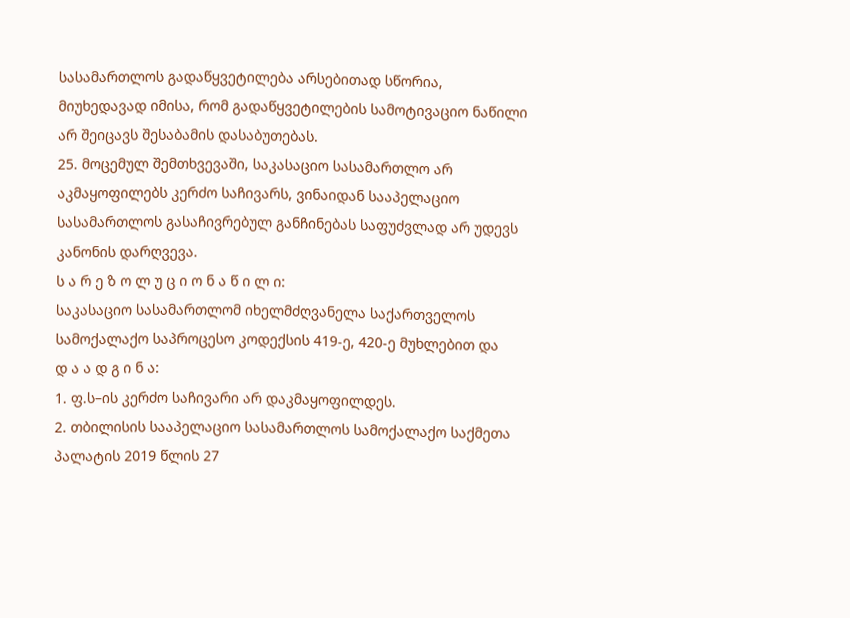სასამართლოს გადაწყვეტილება არსებითად სწორია, მიუხედავად იმისა, რომ გადაწყვეტილების სამოტივაციო ნაწილი არ შეიცავს შესაბამის დასაბუთებას.
25. მოცემულ შემთხვევაში, საკასაციო სასამართლო არ აკმაყოფილებს კერძო საჩივარს, ვინაიდან სააპელაციო სასამართლოს გასაჩივრებულ განჩინებას საფუძვლად არ უდევს კანონის დარღვევა.
ს ა რ ე ზ ო ლ უ ც ი ო ნ ა წ ი ლ ი:
საკასაციო სასამართლომ იხელმძღვანელა საქართველოს სამოქალაქო საპროცესო კოდექსის 419-ე, 420-ე მუხლებით და
დ ა ა დ გ ი ნ ა:
1. ფ.ს–ის კერძო საჩივარი არ დაკმაყოფილდეს.
2. თბილისის სააპელაციო სასამართლოს სამოქალაქო საქმეთა პალატის 2019 წლის 27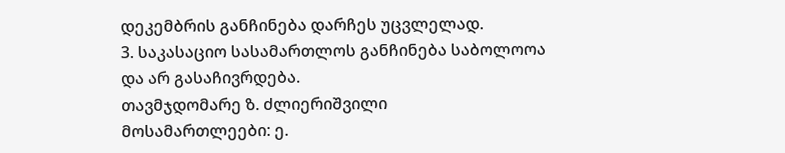დეკემბრის განჩინება დარჩეს უცვლელად.
3. საკასაციო სასამართლოს განჩინება საბოლოოა და არ გასაჩივრდება.
თავმჯდომარე ზ. ძლიერიშვილი
მოსამართლეები: ე.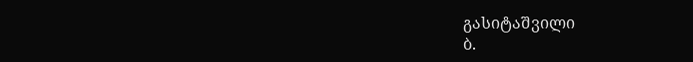გასიტაშვილი
ბ.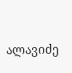ალავიძე